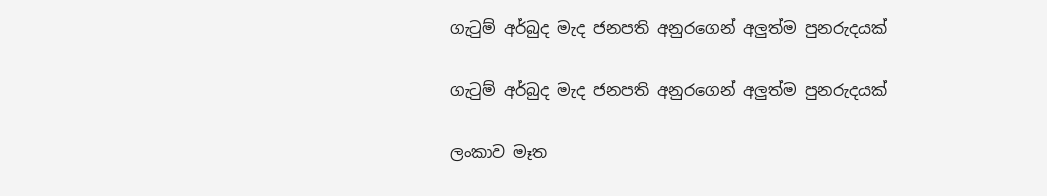ගැටුම් අර්බුද මැද ජනපති අනුරගෙන් අලුත්ම පුනරුදයක්

ගැටුම් අර්බුද මැද ජනපති අනුරගෙන් අලුත්ම පුනරුදයක්

ලංකාව මෑත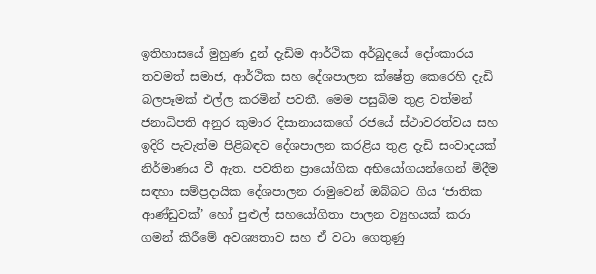ඉතිහාසයේ මුහුණ දුන් දැඩිම ආර්ථික අර්බුදයේ දෝංකාරය තවමත් සමාජ, ආර්ථික සහ දේශපාලන ක්ෂේත්‍ර කෙරෙහි දැඩි බලපෑමක් එල්ල කරමින් පවතී. මෙම පසුබිම තුළ වත්මන් ජනාධිපති අනුර කුමාර දිසානායකගේ රජයේ ස්ථාවරත්වය සහ ඉදිරි පැවැත්ම පිළිබඳව දේශපාලන කරළිය තුළ දැඩි සංවාදයක් නිර්මාණය වී ඇත. පවතින ප්‍රායෝගික අභියෝගයන්ගෙන් මිදීම සඳහා සම්ප්‍රදායික දේශපාලන රාමුවෙන් ඔබ්බට ගිය ‘ජාතික ආණ්ඩුවක්’ හෝ පුළුල් සහයෝගිතා පාලන ව්‍යුහයක් කරා ගමන් කිරීමේ අවශ්‍යතාව සහ ඒ වටා ගෙතුණු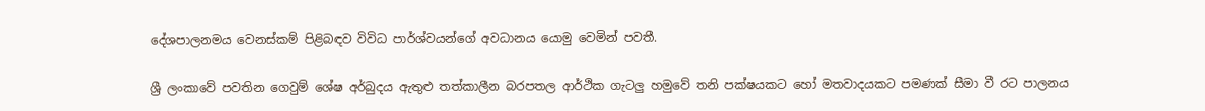දේශපාලනමය වෙනස්කම් පිළිබඳව විවිධ පාර්ශ්වයන්ගේ අවධානය යොමු වෙමින් පවතී.

ශ්‍රී ලංකාවේ පවතින ගෙවුම් ශේෂ අර්බුදය ඇතුළු තත්කාලීන බරපතල ආර්ථික ගැටලු හමුවේ තනි පක්ෂයකට හෝ මතවාදයකට පමණක් සීමා වී රට පාලනය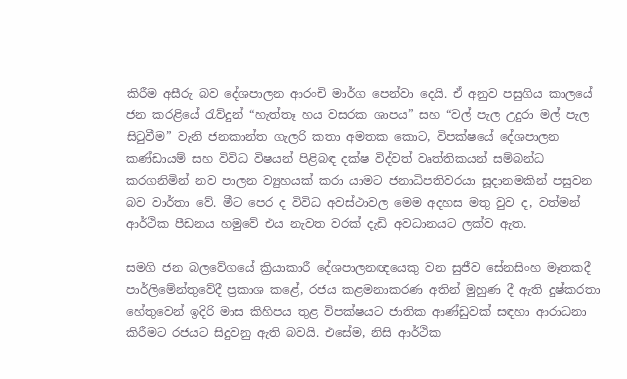කිරීම අසීරු බව දේශපාලන ආරංචි මාර්ග පෙන්වා දෙයි. ඒ අනුව පසුගිය කාලයේ ජන කරළියේ රැව්දුන් “හැත්තෑ හය වසරක ශාපය” සහ “වල් පැල උදුරා මල් පැල සිටුවීම” වැනි ජනකාන්ත ගැලරි කතා අමතක කොට, විපක්ෂයේ දේශපාලන කණ්ඩායම් සහ විවිධ විෂයන් පිළිබඳ දක්ෂ විද්වත් වෘත්තිකයන් සම්බන්ධ කරගනිමින් නව පාලන ව්‍යුහයක් කරා යාමට ජනාධිපතිවරයා සූදානමකින් පසුවන බව වාර්තා වේ. මීට පෙර ද විවිධ අවස්ථාවල මෙම අදහස මතු වුව ද, වත්මන් ආර්ථික පීඩනය හමුවේ එය නැවත වරක් දැඩි අවධානයට ලක්ව ඇත.

සමගි ජන බලවේගයේ ක්‍රියාකාරී දේශපාලනඥයෙකු වන සුජීව සේනසිංහ මෑතකදී පාර්ලිමේන්තුවේදී ප්‍රකාශ කළේ, රජය කළමනාකරණ අතින් මුහුණ දී ඇති දුෂ්කරතා හේතුවෙන් ඉදිරි මාස කිහිපය තුළ විපක්ෂයට ජාතික ආණ්ඩුවක් සඳහා ආරාධනා කිරීමට රජයට සිදුවනු ඇති බවයි. එසේම, නිසි ආර්ථික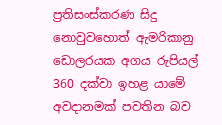ප්‍රතිසංස්කරණ සිදු නොවුවහොත් ඇමරිකානු ඩොලරයක අගය රුපියල් 360 දක්වා ඉහළ යාමේ අවදානමක් පවතින බව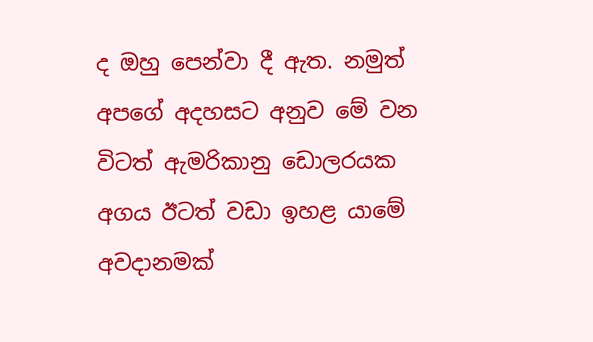ද ඔහු පෙන්වා දී ඇත. නමුත් අපගේ අදහසට අනුව මේ වන විටත් ඇමරිකානු ඩොලරයක අගය ඊටත් වඩා ඉහළ යාමේ අවදානමක්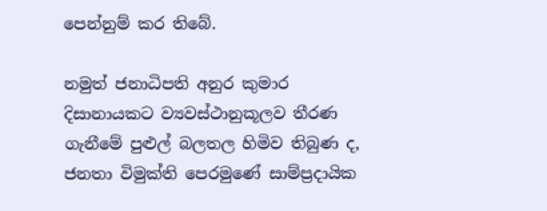පෙන්නුම් කර තිබේ.

නමුත් ජනාධිපති අනුර කුමාර දිසානායකට ව්‍යවස්ථානුකූලව තීරණ ගැනීමේ පුළුල් බලතල හිමිව තිබුණ ද, ජනතා විමුක්ති පෙරමුණේ සාම්ප්‍රදායික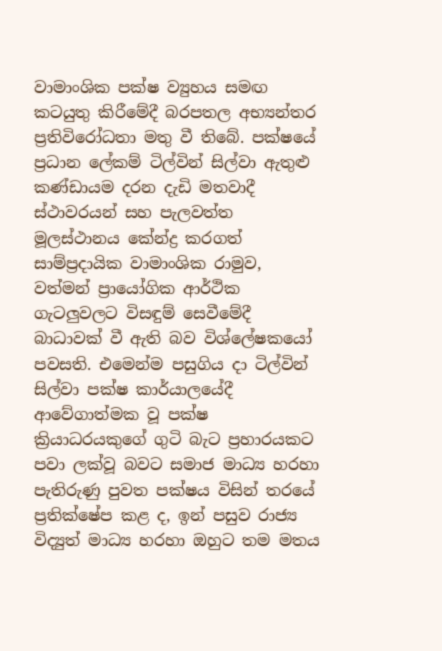වාමාංශික පක්ෂ ව්‍යුහය සමඟ කටයුතු කිරීමේදී බරපතල අභ්‍යන්තර ප්‍රතිවිරෝධතා මතු වී තිබේ. පක්ෂයේ ප්‍රධාන ලේකම් ටිල්වින් සිල්වා ඇතුළු කණ්ඩායම දරන දැඩි මතවාදී ස්ථාවරයන් සහ පැලවත්ත මූලස්ථානය කේන්ද්‍ර කරගත් සාම්ප්‍රදායික වාමාංශික රාමුව, වත්මන් ප්‍රායෝගික ආර්ථික ගැටලුවලට විසඳුම් සෙවීමේදී බාධාවක් වී ඇති බව විශ්ලේෂකයෝ පවසති. එමෙන්ම පසුගිය දා ටිල්වින් සිල්වා පක්ෂ කාර්යාලයේදී ආවේගාත්මක වූ පක්ෂ ක්‍රියාධරයකුගේ ගුටි බැට ප්‍රහාරයකට පවා ලක්වූ බවට සමාජ මාධ්‍ය හරහා පැතිරුණු පුවත පක්ෂය විසින් තරයේ ප්‍රතික්ෂේප කළ ද, ඉන් පසුව රාජ්‍ය විද්‍යුත් මාධ්‍ය හරහා ඔහුට තම මතය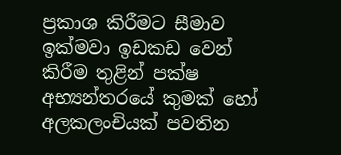ප්‍රකාශ කිරීමට සීමාව ඉක්මවා ඉඩකඩ වෙන් කිරීම තුළින් පක්ෂ අභ්‍යන්තරයේ කුමක් හෝ අලකලංචියක් පවතින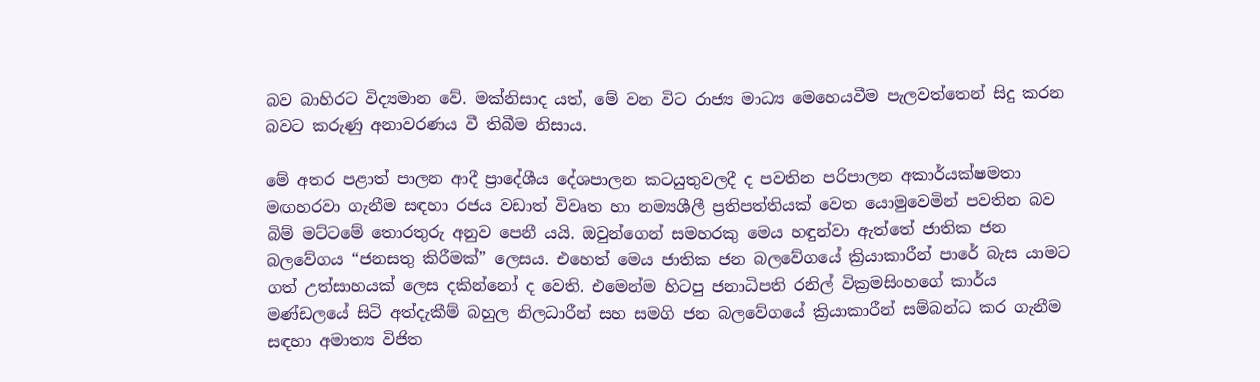බව බාහිරට විද්‍යමාන වේ. මක්නිසාද යත්, මේ වන විට රාජ්‍ය මාධ්‍ය මෙහෙයවීම පැලවත්තෙන් සිදු කරන බවට කරුණු අනාවරණය වී තිබීම නිසාය.

මේ අතර පළාත් පාලන ආදී ප්‍රාදේශීය දේශපාලන කටයුතුවලදී ද පවතින පරිපාලන අකාර්යක්ෂමතා මඟහරවා ගැනීම සඳහා රජය වඩාත් විවෘත හා නම්‍යශීලී ප්‍රතිපත්තියක් වෙත යොමුවෙමින් පවතින බව බිම් මට්ටමේ තොරතුරු අනුව පෙනී යයි. ඔවුන්ගෙන් සමහරකු මෙය හඳුන්වා ඇත්තේ ජාතික ජන බලවේගය “ජනසතු කිරීමක්” ලෙසය. එහෙත් මෙය ජාතික ජන බලවේගයේ ක්‍රියාකාරීන් පාරේ බැස යාමට ගත් උත්සාහයක් ලෙස දකින්නෝ ද වෙති. එමෙන්ම හිටපු ජනාධිපති රනිල් වික්‍රමසිංහගේ කාර්ය මණ්ඩලයේ සිටි අත්දැකීම් බහුල නිලධාරීන් සහ සමගි ජන බලවේගයේ ක්‍රියාකාරීන් සම්බන්ධ කර ගැනීම සඳහා අමාත්‍ය විජිත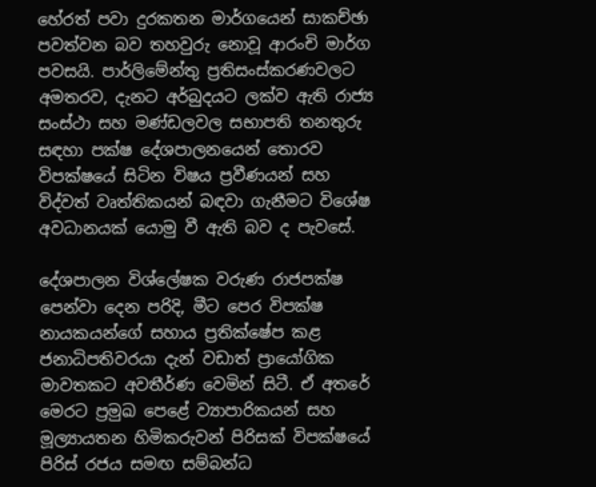හේරත් පවා දුරකතන මාර්ගයෙන් සාකච්ඡා පවත්වන බව තහවුරු නොවූ ආරංචි මාර්ග පවසයි. පාර්ලිමේන්තු ප්‍රතිසංස්කරණවලට අමතරව, දැනට අර්බුදයට ලක්ව ඇති රාජ්‍ය සංස්ථා සහ මණ්ඩලවල සභාපති තනතුරු සඳහා පක්ෂ දේශපාලනයෙන් තොරව විපක්ෂයේ සිටින විෂය ප්‍රවීණයන් සහ විද්වත් වෘත්තිකයන් බඳවා ගැනීමට විශේෂ අවධානයක් යොමු වී ඇති බව ද පැවසේ.

දේශපාලන විශ්ලේෂක වරුණ රාජපක්ෂ පෙන්වා දෙන පරිදි, මීට පෙර විපක්ෂ නායකයන්ගේ සහාය ප්‍රතික්ෂේප කළ ජනාධිපතිවරයා දැන් වඩාත් ප්‍රායෝගික මාවතකට අවතීර්ණ වෙමින් සිටී. ඒ අතරේ මෙරට ප්‍රමුඛ පෙළේ ව්‍යාපාරිකයන් සහ මූල්‍යායතන හිමිකරුවන් පිරිසක් විපක්ෂයේ පිරිස් රජය සමඟ සම්බන්ධ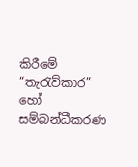කිරීමේ “තැරැව්කාර” හෝ සම්බන්ධීකරණ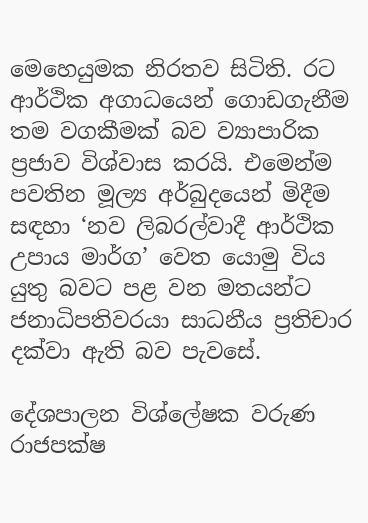මෙහෙයුමක නිරතව සිටිති. රට ආර්ථික අගාධයෙන් ගොඩගැනීම තම වගකීමක් බව ව්‍යාපාරික ප්‍රජාව විශ්වාස කරයි. එමෙන්ම පවතින මූල්‍ය අර්බුදයෙන් මිදීම සඳහා ‘නව ලිබරල්වාදී ආර්ථික උපාය මාර්ග’ වෙත යොමු විය යුතු බවට පළ වන මතයන්ට ජනාධිපතිවරයා සාධනීය ප්‍රතිචාර දක්වා ඇති බව පැවසේ.

දේශපාලන විශ්ලේෂක වරුණ රාජපක්ෂ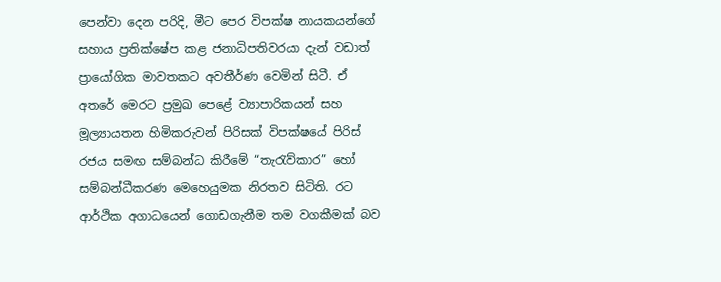පෙන්වා දෙන පරිදි, මීට පෙර විපක්ෂ නායකයන්ගේ සහාය ප්‍රතික්ෂේප කළ ජනාධිපතිවරයා දැන් වඩාත් ප්‍රායෝගික මාවතකට අවතීර්ණ වෙමින් සිටී. ඒ අතරේ මෙරට ප්‍රමුඛ පෙළේ ව්‍යාපාරිකයන් සහ මූල්‍යායතන හිමිකරුවන් පිරිසක් විපක්ෂයේ පිරිස් රජය සමඟ සම්බන්ධ කිරීමේ “තැරැව්කාර” හෝ සම්බන්ධීකරණ මෙහෙයුමක නිරතව සිටිති. රට ආර්ථික අගාධයෙන් ගොඩගැනීම තම වගකීමක් බව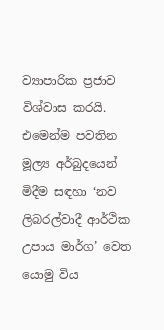ව්‍යාපාරික ප්‍රජාව විශ්වාස කරයි. එමෙන්ම පවතින මූල්‍ය අර්බුදයෙන් මිදීම සඳහා ‘නව ලිබරල්වාදී ආර්ථික උපාය මාර්ග’ වෙත යොමු විය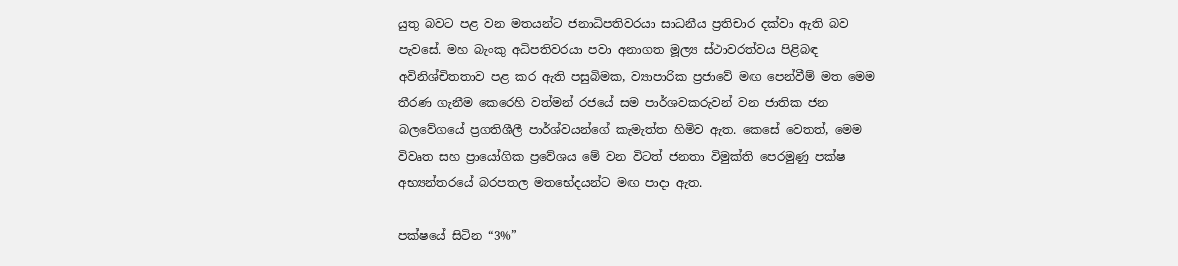යුතු බවට පළ වන මතයන්ට ජනාධිපතිවරයා සාධනීය ප්‍රතිචාර දක්වා ඇති බව පැවසේ. මහ බැංකු අධිපතිවරයා පවා අනාගත මූල්‍ය ස්ථාවරත්වය පිළිබඳ අවිනිශ්චිතතාව පළ කර ඇති පසුබිමක, ව්‍යාපාරික ප්‍රජාවේ මඟ පෙන්වීම් මත මෙම තීරණ ගැනීම කෙරෙහි වත්මන් රජයේ සම පාර්ශවකරුවන් වන ජාතික ජන බලවේගයේ ප්‍රගතිශීලී පාර්ශ්වයන්ගේ කැමැත්ත හිමිව ඇත. කෙසේ වෙතත්, මෙම විවෘත සහ ප්‍රායෝගික ප්‍රවේශය මේ වන විටත් ජනතා විමුක්ති පෙරමුණු පක්ෂ අභ්‍යන්තරයේ බරපතල මතභේදයන්ට මඟ පාදා ඇත.

පක්ෂයේ සිටින “3%”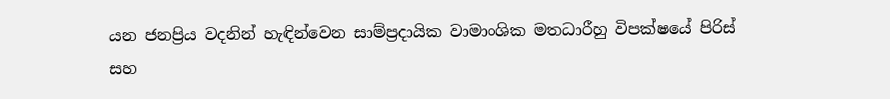යන ජනප්‍රිය වදනින් හැඳින්වෙන සාම්ප්‍රදායික වාමාංශික මතධාරීහු විපක්ෂයේ පිරිස් සහ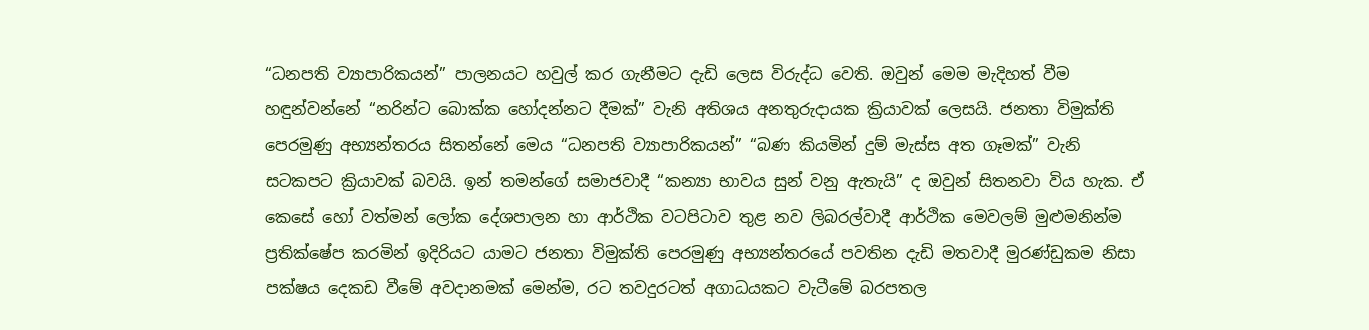“ධනපති ව්‍යාපාරිකයන්” පාලනයට හවුල් කර ගැනීමට දැඩි ලෙස විරුද්ධ වෙති. ඔවුන් මෙම මැදිහත් වීම හඳුන්වන්නේ “නරින්ට බොක්ක හෝදන්නට දීමක්” වැනි අතිශය අනතුරුදායක ක්‍රියාවක් ලෙසයි. ජනතා විමුක්ති පෙරමුණු අභ්‍යන්තරය සිතන්නේ මෙය “ධනපති ව්‍යාපාරිකයන්” “බණ කියමින් දුම් මැස්ස අත ගෑමක්” වැනි සටකපට ක්‍රියාවක් බවයි. ඉන් තමන්ගේ සමාජවාදී “කන්‍යා භාවය සුන් වනු ඇතැයි” ද ඔවුන් සිතනවා විය හැක. ඒ කෙසේ හෝ වත්මන් ලෝක දේශපාලන හා ආර්ථික වටපිටාව තුළ නව ලිබරල්වාදී ආර්ථික මෙවලම් මුළුමනින්ම ප්‍රතික්ෂේප කරමින් ඉදිරියට යාමට ජනතා විමුක්ති පෙරමුණු අභ්‍යන්තරයේ පවතින දැඩි මතවාදී මුරණ්ඩුකම නිසා පක්ෂය දෙකඩ වීමේ අවදානමක් මෙන්ම, රට තවදුරටත් අගාධයකට වැටීමේ බරපතල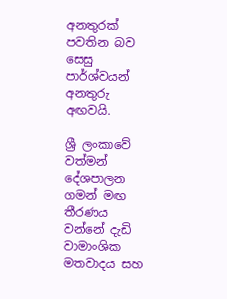අනතුරක් පවතින බව සෙසු පාර්ශ්වයන් අනතුරු අඟවයි.

ශ්‍රී ලංකාවේ වත්මන් දේශපාලන ගමන් මඟ තීරණය වන්නේ දැඩි වාමාංශික මතවාදය සහ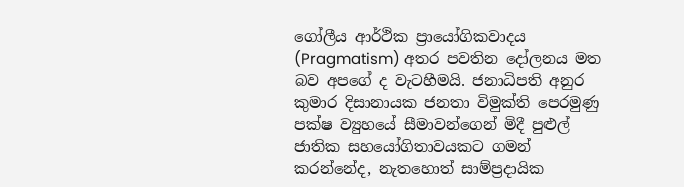ගෝලීය ආර්ථික ප්‍රායෝගිකවාදය (Pragmatism) අතර පවතින දෝලනය මත බව අපගේ ද වැටහීමයි. ජනාධිපති අනුර කුමාර දිසානායක ජනතා විමුක්ති පෙරමුණු පක්ෂ ව්‍යුහයේ සීමාවන්ගෙන් මිදී පුළුල් ජාතික සහයෝගිතාවයකට ගමන් කරන්නේද, නැතහොත් සාම්ප්‍රදායික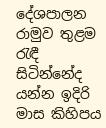දේශපාලන රාමුව තුළම රැඳී සිටින්නේද යන්න ඉදිරි මාස කිහිපය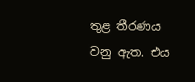තුළ තීරණය වනු ඇත. එය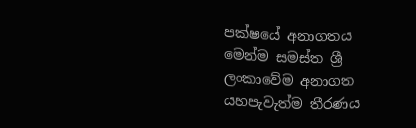පක්ෂයේ අනාගතය මෙන්ම සමස්ත ශ්‍රී ලංකාවේම අනාගත යහපැවැත්ම තීරණය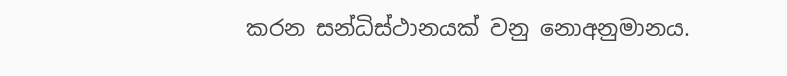කරන සන්ධිස්ථානයක් වනු නොඅනුමානය.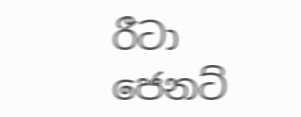රීටා ජෙනට්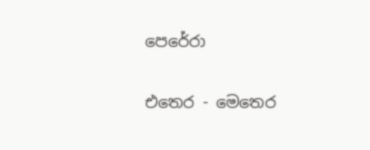පෙරේරා

එතෙර - මෙතෙර